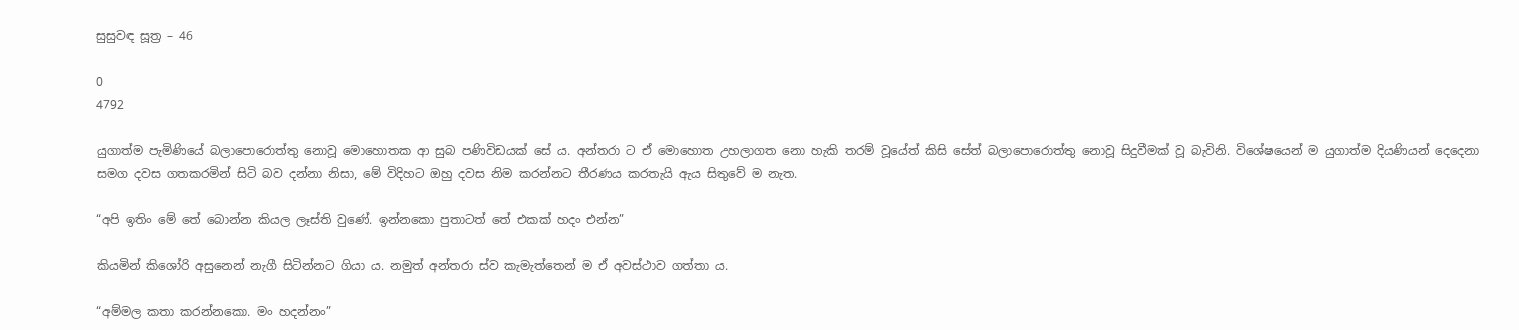සුසුවඳ සූත්‍ර – 46

0
4792

යුගාත්ම පැමිණියේ බලාපොරොත්තු නොවූ මොහොතක ආ සුබ පණිවිඩයක් සේ ය. අන්තරා ට ඒ මොහොත උහලාගත නො හැකි තරම් වූයේත් කිසි සේත් බලාපොරොත්තු නොවූ සිදුවීමක් වූ බැවිනි. විශේෂයෙන් ම යුගාත්ම දියණියන් දෙදෙනා සමග දවස ගතකරමින් සිටි බව දන්නා නිසා, මේ විදිහට ඔහු දවස නිම කරන්නට තීරණය කරතැයි ඇය සිතුවේ ම නැත.

“අපි ඉතිං මේ තේ බොන්න කියල ලෑස්ති වුණේ. ඉන්නකො පුතාටත් තේ එකක් හදං එන්න”

කියමින් කිශෝරි අසුනෙන් නැගී සිටින්නට ගියා ය. නමුත් අන්තරා ස්ව කැමැත්තෙන් ම ඒ අවස්ථාව ගත්තා ය.

“අම්මල කතා කරන්නකො. මං හදන්නං”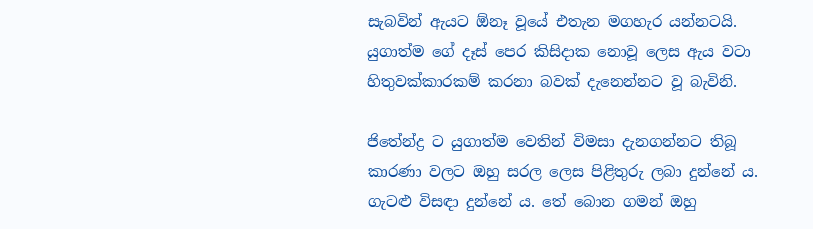සැබවින් ඇයට ඕනෑ වූයේ එතැන මගහැර යන්නටයි. යුගාත්ම ගේ දෑස් පෙර කිසිදාක නොවූ ලෙස ඇය වටා හිතුවක්කාරකම් කරනා බවක් දැනෙන්නට වූ බැවිනි.

ජිතේන්ද්‍ර ට යුගාත්ම වෙතින් විමසා දැනගන්නට තිබූ කාරණා වලට ඔහු සරල ලෙස පිළිතුරු ලබා දුන්නේ ය. ගැටළු විසඳා දුන්නේ ය. තේ බොන ගමන් ඔහු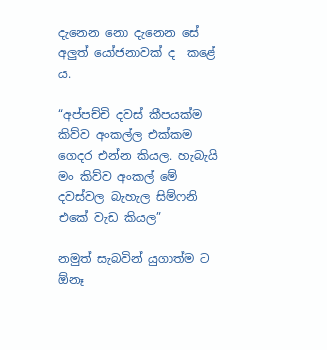දැනෙන නො දැනෙන සේ අලුත් යෝජනාවක් ද  කළේ ය.

“අප්පච්චි දවස් කීපයක්ම කිව්ව අංකල්ල එක්කම ගෙදර එන්න කියල. හැබැයි මං කිව්ව අංකල් මේ දවස්වල බැහැල සිම්ෆනි එකේ වැඩ කියල”

නමුත් සැබවින් යුගාත්ම ට ඕනෑ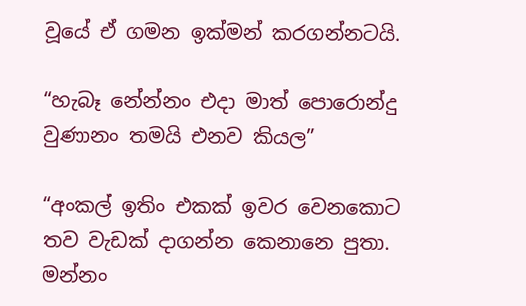වූයේ ඒ ගමන ඉක්මන් කරගන්නටයි.

“හැබෑ නේන්නං එදා මාත් පොරොන්දු වුණානං තමයි එනව කියල”

“අංකල් ඉතිං එකක් ඉවර වෙනකොට තව වැඩක් දාගන්න කෙනානෙ පුතා. මන්නං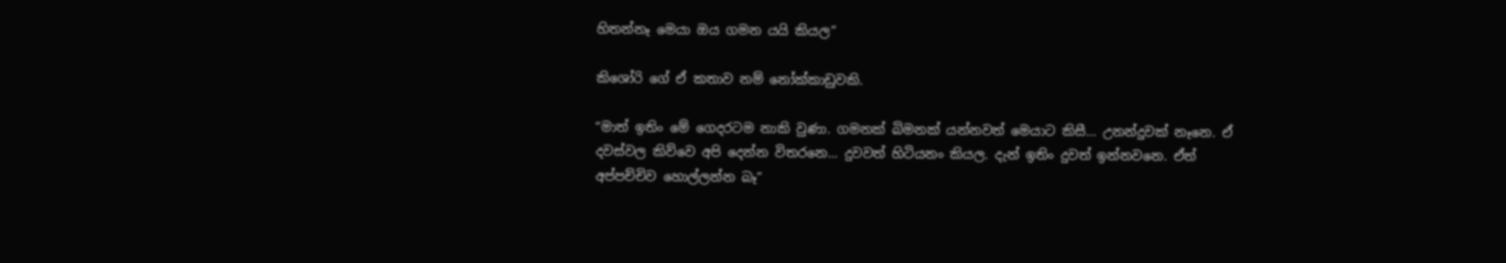හිතන්නෑ මෙයා ඔය ගමන යයි කියල”

කිශෝරි ගේ ඒ කතාව නම් නෝක්කාඩුවකි.

“මාත් ඉතිං මේ ගෙදරටම නාකි වුණා. ගමනක් බිමනක් යන්නවත් මෙයාට කිසී… උනන්දුවක් නෑනෙ. ඒ දවස්වල කිව්වෙ අපි දෙන්න විතරනෙ… දුවවත් හිටියනං කියල. දැන් ඉතිං දුවත් ඉන්නවනෙ. ඒත් අප්පච්චිව හොල්ලන්න බෑ”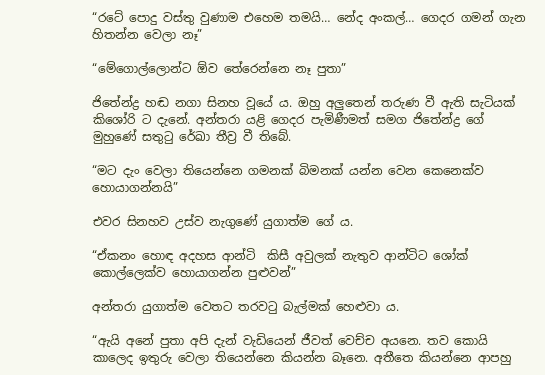“රටේ පොදු වස්තු වුණාම එහෙම තමයි… නේද අංකල්… ගෙදර ගමන් ගැන හිතන්න වෙලා නෑ”

“මේගොල්ලොන්ට ඕව තේරෙන්නෙ නෑ පුතා”

ජිතේන්ද්‍ර හඬ නගා සිනහ වූයේ ය. ඔහු අලුතෙන් තරුණ වී ඇති සැටියක් කිශෝරි ට දැනේ. අන්තරා යළි ගෙදර පැමිණීමත් සමග ජිතේන්ද්‍ර ගේ මුහුණේ සතුටු රේඛා තීව්‍ර වී තිබේ.

“මට දැං වෙලා තියෙන්නෙ ගමනක් බිමනක් යන්න වෙන කෙනෙක්ව හොයාගන්නයි”

එවර සිනහව උස්ව නැගුණේ යුගාත්ම ගේ ය.

“ඒකනං හොඳ අදහස ආන්ටි  කිසී අවුලක් නැතුව ආන්ටිට ශෝක් කොල්ලෙක්ව හොයාගන්න පුළුවන්”

අන්තරා යුගාත්ම වෙතට තරවටු බැල්මක් හෙළුවා ය.

“ඇයි අනේ පුතා අපි දැන් වැඩියෙන් ජීවත් වෙච්ච අයනෙ. තව කොයි කාලෙද ඉතුරු වෙලා තියෙන්නෙ කියන්න බෑනෙ. අතීතෙ කියන්නෙ ආපහු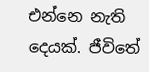එන්නෙ නැති දෙයක්. ජීවිතේ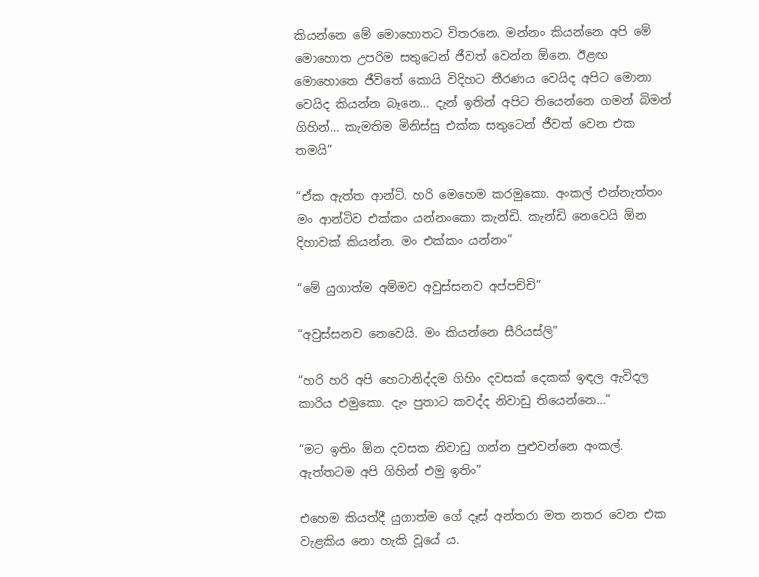කියන්නෙ මේ මොහොතට විතරනෙ. මන්නං කියන්නෙ අපි මේ මොහොත උපරිම සතුටෙන් ජීවත් වෙන්න ඕනෙ. ඊළඟ මොහොතෙ ජීවිතේ කොයි විදිහට තීරණය වෙයිද අපිට මොනා වෙයිද කියන්න බෑනෙ… දැන් ඉතින් අපිට තියෙන්නෙ ගමන් බිමන් ගිහින්… කැමතිම මිනිස්සු එක්ක සතුටෙන් ජීවත් වෙන එක තමයි”

“ඒක ඇත්ත ආන්ටි. හරි මෙහෙම කරමුකො. අංකල් එන්නැත්තං මං ආන්ටිව එක්කං යන්නංකො කැන්ඩි. කැන්ඩි නෙවෙයි ඕන දිහාවක් කියන්න. මං එක්කං යන්නං”

“මේ යුගාත්ම අම්මව අවුස්සනව අප්පච්චි”

“අවුස්සනව නෙවෙයි. මං කියන්නෙ සීරියස්ලි”

“හරි හරි අපි හෙටානිද්දම ගිහිං දවසක් දෙකක් ඉඳල ඇවිදල කාරිය එමුකො. දැං පුතාට කවද්ද නිවාඩු තියෙන්නෙ…”

“මට ඉතිං ඕන දවසක නිවාඩු ගන්න පුළුවන්නෙ අංකල්. ඇත්තටම අපි ගිහින් එමු ඉතිං”

එහෙම කියත්දී යුගාත්ම ගේ දෑස් අන්තරා මත නතර වෙන එක වැළකිය නො හැකි වූයේ ය.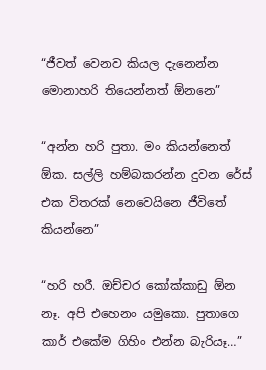“ජීවත් වෙනව කියල දැනෙන්න මොනාහරි තියෙන්නත් ඕනනෙ”

“අන්න හරි පුතා. මං කියන්නෙත් ඕක. සල්ලි හම්බකරන්න දුවන රේස් එක විතරක් නෙවෙයිනෙ ජීවිතේ කියන්නෙ”

“හරි හරී. ඔච්චර කෝක්කාඩු ඕන නෑ. අපි එහෙනං යමුකො. පුතාගෙ කාර් එකේම ගිහිං එන්න බැරියෑ…”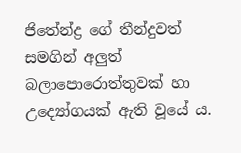ජිතේන්ද්‍ර ගේ තීන්දුවත් සමගින් අලුත් බලාපොරොත්තුවක් හා උද්‍යෝගයක් ඇති වූයේ ය.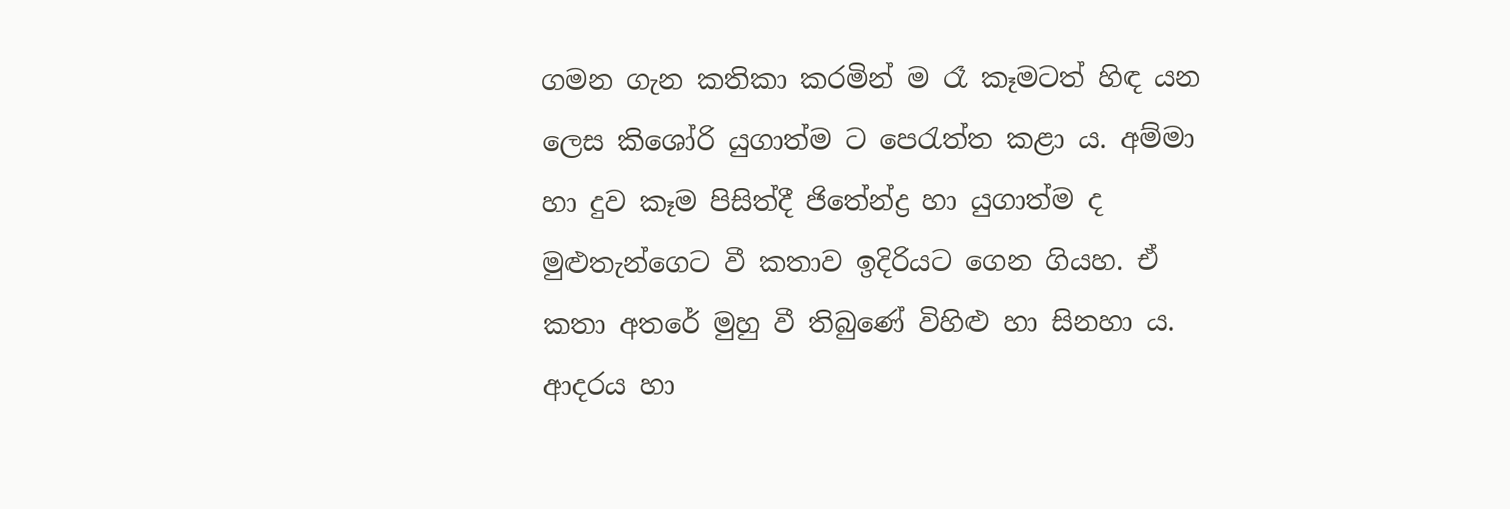ගමන ගැන කතිකා කරමින් ම රෑ කෑමටත් හිඳ යන ලෙස කිශෝරි යුගාත්ම ට පෙරැත්ත කළා ය. අම්මා හා දුව කෑම පිසිත්දී ජිතේන්ද්‍ර හා යුගාත්ම ද මුළුතැන්ගෙට වී කතාව ඉදිරියට ගෙන ගියහ. ඒ කතා අතරේ මුහු වී තිබුණේ විහිළු හා සිනහා ය. ආදරය හා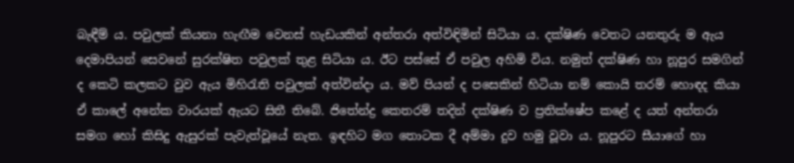බැඳීම් ය. පවුලක් කියනා හැඟීම වෙනස් හැඩයකින් අන්තරා අත්විඳිමින් සිටියා ය. දක්ෂිණ වෙතට යනතුරු ම ඇය දෙමාපියන් සෙවනේ සුරක්ෂිත පවුලක් තුළ සිටියා ය. ඊට පස්සේ ඒ පවුල අහිමි විය. නමුත් දක්ෂිණ හා නූපුර සමගින් ද කෙටි කලකට වුව ඇය මිහිරැති පවුලක් අත්වින්දා ය. මව් පියන් ද පසෙකින් හිටියා නම් කොයි තරම් හොඳද කියා ඒ කාලේ අනේක වාරයක් ඇයට සිතී තිබේ. ජිතේන්ද්‍ර කෙතරම් තදින් දක්ෂිණ ව ප්‍රතික්ෂේප කළේ ද යත් අන්තරා සමග හෝ කිසිදු ඇසුරක් පැවැත්වූයේ නැත. ඉඳහිට මග තොටක දී අම්මා දුව හමු වූවා ය. නූපුරට සීයාගේ හා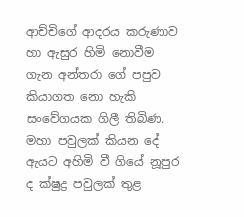ආච්චිගේ ආදරය කරුණාව හා ඇසුර හිමි නොවීම ගැන අන්තරා ගේ පපුව කියාගත නො හැකි සංවේගයක ගිලී තිබිණ. මහා පවුලක් කියන දේ ඇයට අහිමි වී ගියේ නූපුර ද ක්ෂුද්‍ර පවුලක් තුළ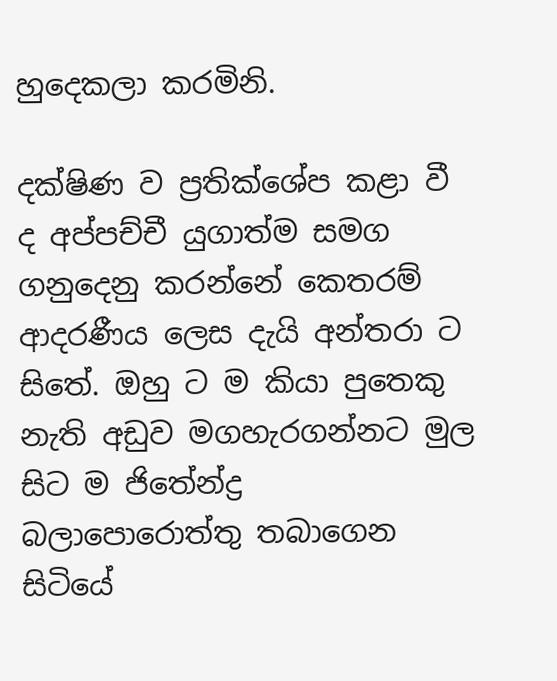හුදෙකලා කරමිනි.

දක්ෂිණ ව ප්‍රතික්ශේප කළා වී ද අප්පච්චී යුගාත්ම සමග ගනුදෙනු කරන්නේ කෙතරම් ආදරණීය ලෙස දැයි අන්තරා ට සිතේ. ඔහු ට ම කියා පුතෙකු නැති අඩුව මගහැරගන්නට මුල සිට ම ජිතේන්ද්‍ර බලාපොරොත්තු තබාගෙන සිටියේ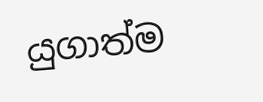යුගාත්ම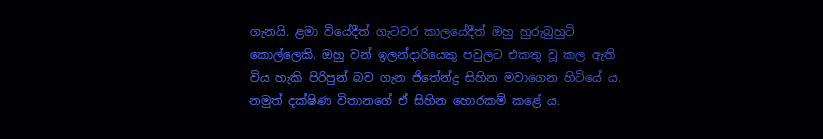ගැනයි. ළමා වියේදීත් ගැටවර කාලයේදීත් ඔහු හුරුබුහුටි කොල්ලෙකි. ඔහු වන් ඉලන්දාරියෙකු පවුලට එකතු වූ කල ඇති විය හැකි පිරිපුන් බව ගැන ජිතේන්ද්‍ර සිහින මවාගෙන හිටියේ ය. නමුත් දක්ෂිණ විතානගේ ඒ සිහින හොරකම් කළේ ය.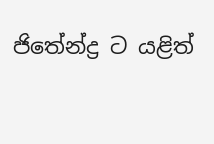ජිතේන්ද්‍ර ට යළිත්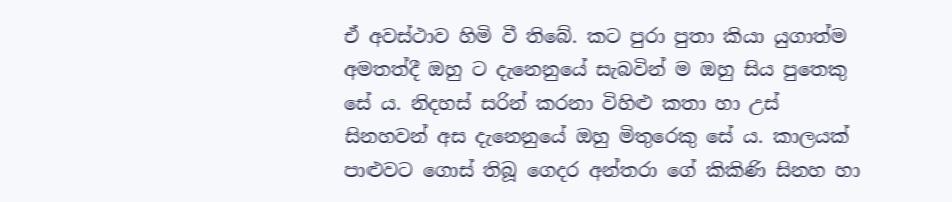ඒ අවස්ථාව හිමි වී තිබේ. කට පුරා පුතා කියා යුගාත්ම අමතත්දී ඔහු ට දැනෙනුයේ සැබවින් ම ඔහු සිය පුතෙකු සේ ය. නිදහස් සරින් කරනා විහිළු කතා හා උස් සිනහවන් අස දැනෙනුයේ ඔහු මිතුරෙකු සේ ය. කාලයක් පාළුවට ගොස් තිබූ ගෙදර අන්තරා ගේ කිකිණි සිනහ හා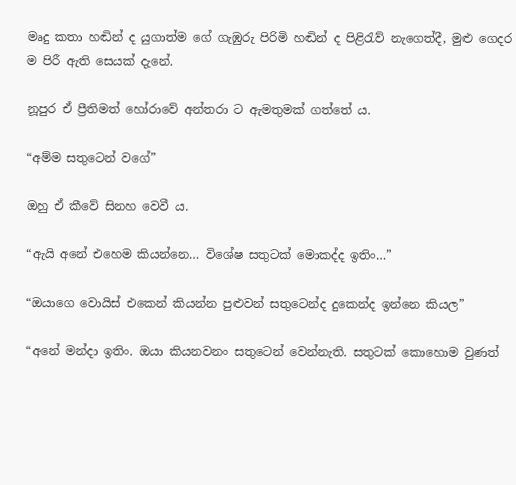මෘදු කතා හඬින් ද යුගාත්ම ගේ ගැඹුරු පිරිමි හඬින් ද පිළිරැව් නැගෙත්දී, මුළු ගෙදර ම පිරී ඇති සෙයක් දැනේ.

නූපුර ඒ ප්‍රීතිමත් හෝරාවේ අන්තරා ට ඇමතුමක් ගත්තේ ය.

“අම්ම සතුටෙන් වගේ”

ඔහු ඒ කීවේ සිනහ වෙවී ය.

“ඇයි අනේ එහෙම කියන්නෙ… විශේෂ සතුටක් මොකද්ද ඉතිං…”

“ඔයාගෙ වොයිස් එකෙන් කියන්න පුළුවන් සතුටෙන්ද දුකෙන්ද ඉන්නෙ කියල”

“අනේ මන්දා ඉතිං. ඔයා කියනවනං සතුටෙන් වෙන්නැති. සතුටක් කොහොම වුණත්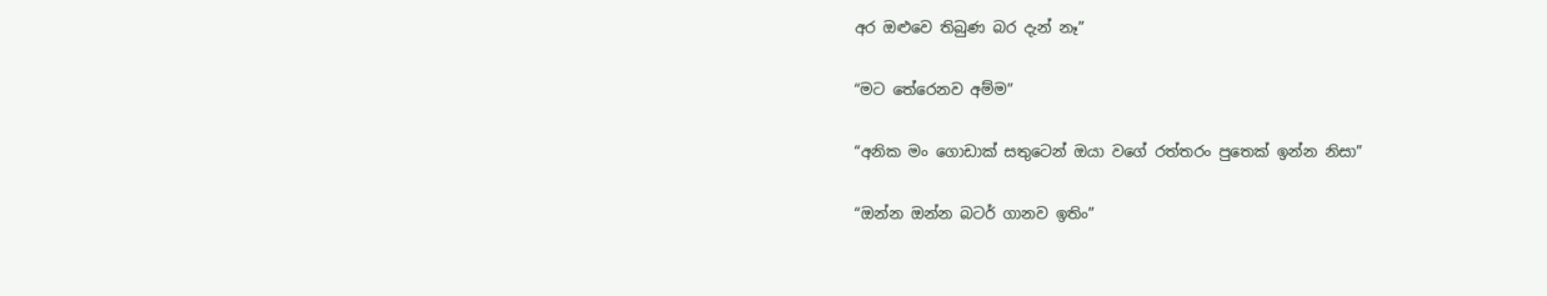අර ඔළුවෙ තිබුණ බර දැන් නෑ”

“මට තේරෙනව අම්ම”

“අනික මං ගොඩාක් සතුටෙන් ඔයා වගේ රත්තරං පුතෙක් ඉන්න නිසා”

“ඔන්න ඔන්න බටර් ගානව ඉතිං”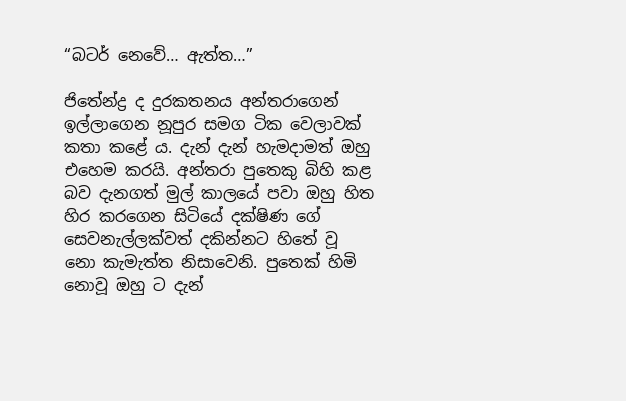“බටර් නෙවේ… ඇත්ත…”

ජිතේන්ද්‍ර ද දුරකතනය අන්තරාගෙන් ඉල්ලාගෙන නූපුර සමග ටික වෙලාවක් කතා කළේ ය. දැන් දැන් හැමදාමත් ඔහු එහෙම කරයි. අන්තරා පුතෙකු බිහි කළ බව දැනගත් මුල් කාලයේ පවා ඔහු හිත හිර කරගෙන සිටියේ දක්ෂිණ ගේ සෙවනැල්ලක්වත් දකින්නට හිතේ වූ නො කැමැත්ත නිසාවෙනි. පුතෙක් හිමි නොවූ ඔහු ට දැන්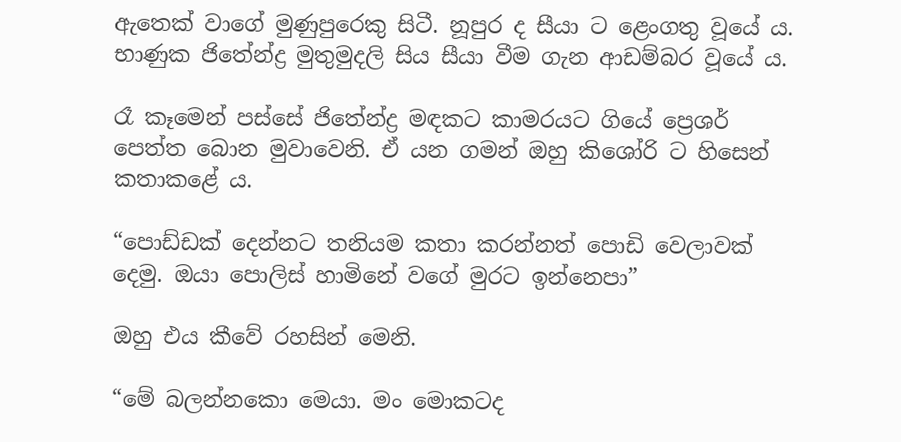ඇතෙක් වාගේ මුණුපුරෙකු සිටී. නූපුර ද සීයා ට ළෙංගතු වූයේ ය. භාණුක ජිතේන්ද්‍ර මුතුමුදලි සිය සීයා වීම ගැන ආඩම්බර වූයේ ය.

රෑ කෑමෙන් පස්සේ ජිතේන්ද්‍ර මඳකට කාමරයට ගියේ ප්‍රෙශර් පෙත්ත බොන මුවාවෙනි. ඒ යන ගමන් ඔහු කිශෝරි ට හිසෙන් කතාකළේ ය.

“පොඩ්ඩක් දෙන්නට තනියම කතා කරන්නත් පොඩි වෙලාවක් දෙමු. ඔයා පොලිස් හාමිනේ වගේ මුරට ඉන්නෙපා”

ඔහු එය කීවේ රහසින් මෙනි.

“මේ බලන්නකො මෙයා. මං මොකටද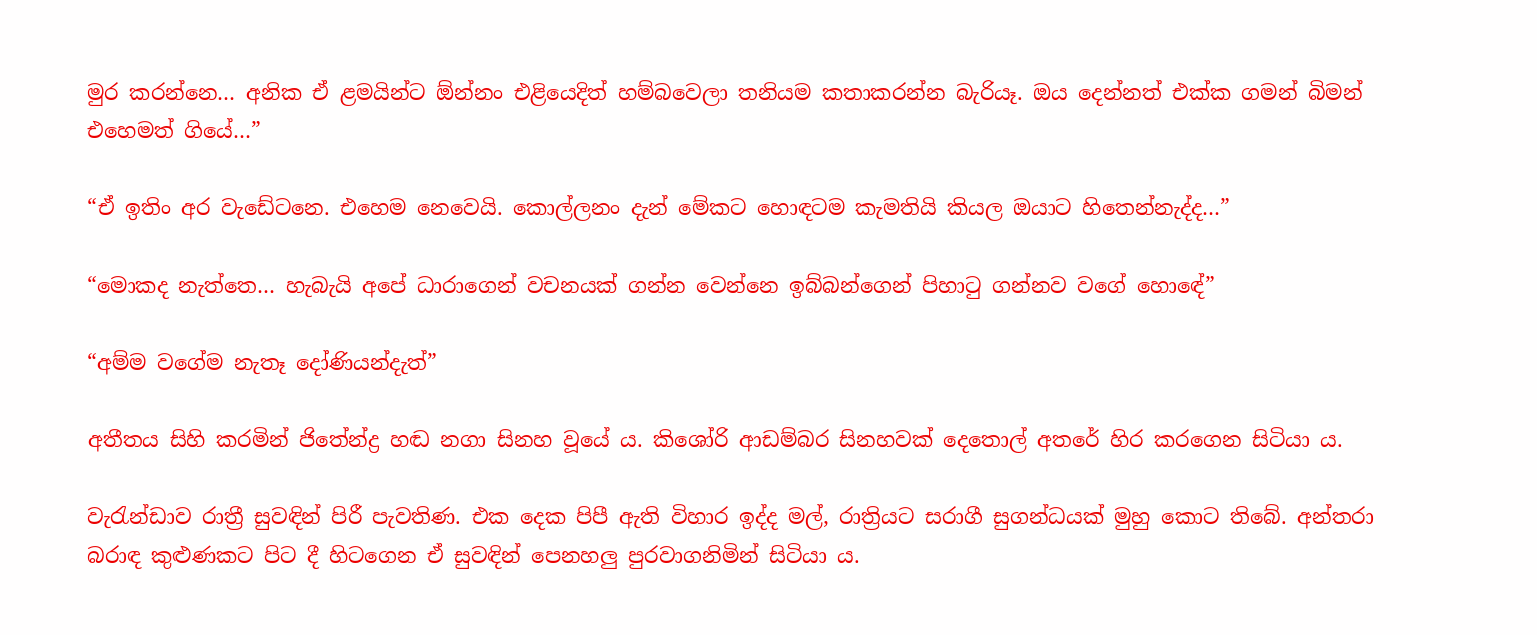මුර කරන්නෙ… අනික ඒ ළමයින්ට ඕන්නං එළියෙදිත් හම්බවෙලා තනියම කතාකරන්න බැරියෑ. ඔය දෙන්නත් එක්ක ගමන් බිමන් එහෙමත් ගියේ…”

“ඒ ඉතිං අර වැඩේටනෙ. එහෙම නෙවෙයි. කොල්ලනං දැන් මේකට හොඳටම කැමතියි කියල ඔයාට හිතෙන්නැද්ද…”

“මොකද නැත්තෙ… හැබැයි අපේ ධාරාගෙන් වචනයක් ගන්න වෙන්නෙ ඉබ්බන්ගෙන් පිහාටු ගන්නව වගේ හොඳේ”

“අම්ම වගේම නැතෑ දෝණියන්දැත්”

අතීතය සිහි කරමින් ජිතේන්ද්‍ර හඬ නගා සිනහ වූයේ ය. කිශෝරි ආඩම්බර සිනහවක් දෙතොල් අතරේ හිර කරගෙන සිටියා ය.

වැරැන්ඩාව රාත්‍රී සුවඳින් පිරී පැවතිණ. එක දෙක පිපී ඇති විහාර ඉද්ද මල්, රාත්‍රියට සරාගී සුගන්ධයක් මුහු කොට තිබේ. අන්තරා බරාඳ කුළුණකට පිට දී හිටගෙන ඒ සුවඳින් පෙනහලු පුරවාගනිමින් සිටියා ය.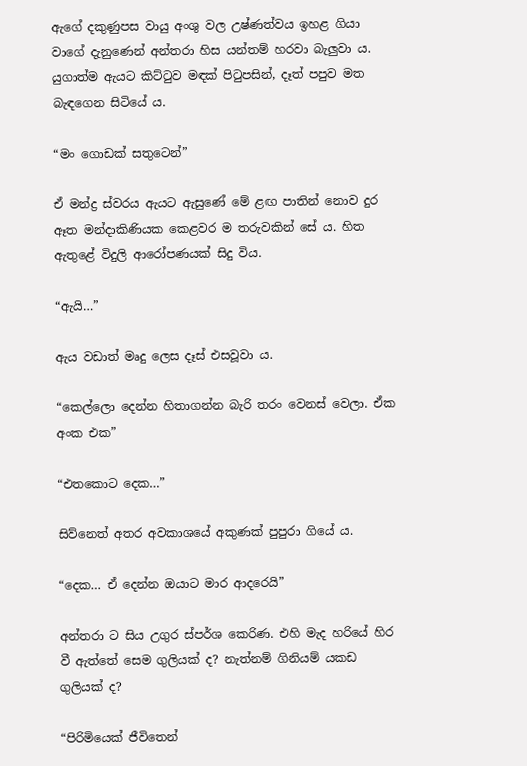ඇගේ දකුණුපස වායු අංශු වල උෂ්ණත්වය ඉහළ ගියා වාගේ දැනුණෙන් අන්තරා හිස යන්තම් හරවා බැලුවා ය. යුගාත්ම ඇයට කිට්ටුව මඳක් පිටුපසින්, දෑත් පපුව මත බැඳගෙන සිටියේ ය.

“මං ගොඩක් සතුටෙන්”

ඒ මන්ද්‍ර ස්වරය ඇයට ඇසුණේ මේ ළඟ පාතින් නොව දුර ඈත මන්දාකිණියක කෙළවර ම තරුවකින් සේ ය. හිත ඇතුළේ විදුලි ආරෝපණයක් සිදු විය.

“ඇයි…”

ඇය වඩාත් මෘදු ලෙස දෑස් එසවූවා ය.

“කෙල්ලො දෙන්න හිතාගන්න බැරි තරං වෙනස් වෙලා. ඒක අංක එක”

“එතකොට දෙක…”

සිව්නෙත් අතර අවකාශයේ අකුණක් පුපුරා ගියේ ය.

“දෙක… ඒ දෙන්න ඔයාට මාර ආදරෙයි”

අන්තරා ට සිය උගුර ස්පර්ශ කෙරිණ. එහි මැද හරියේ හිර වී ඇත්තේ සෙම ගුලියක් ද? නැත්නම් ගිනියම් යකඩ ගුලියක් ද?

“පිරිමියෙක් ජීවිතෙන්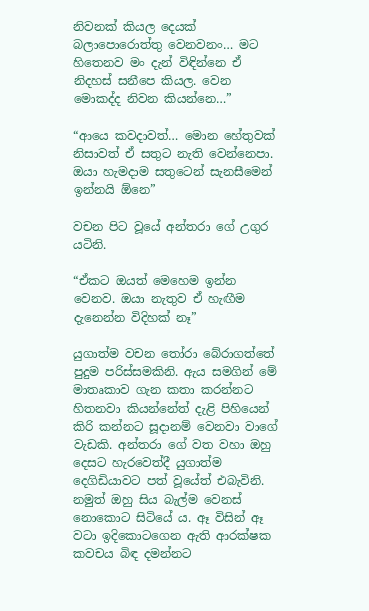නිවනක් කියල දෙයක් බලාපොරොත්තු වෙනවනං… මට හිතෙනව මං දැන් විඳින්නෙ ඒ නිදහස් සනීපෙ කියල. වෙන මොකද්ද නිවන කියන්නෙ…”

“ආයෙ කවදාවත්… මොන හේතුවක් නිසාවත් ඒ සතුට නැති වෙන්නෙපා. ඔයා හැමදාම සතුටෙන් සැනසීමෙන් ඉන්නයි ඕනෙ”

වචන පිට වූයේ අන්තරා ගේ උගුර යටිනි.

“ඒකට ඔයත් මෙහෙම ඉන්න වෙනව. ඔයා නැතුව ඒ හැඟීම දැනෙන්න විදිහක් නෑ”

යුගාත්ම වචන තෝරා බේරාගත්තේ පුදුම පරිස්සමකිනි. ඇය සමගින් මේ මාතෘකාව ගැන කතා කරන්නට හිතනවා කියන්නේත් දැළි පිහියෙන් කිරි කන්නට සූදානම් වෙනවා වාගේ වැඩකි. අන්තරා ගේ වත වහා ඔහු දෙසට හැරවෙත්දී යුගාත්ම දෙගිඩියාවට පත් වූයේත් එබැවිනි. නමුත් ඔහු සිය බැල්ම වෙනස් නොකොට සිටියේ ය. ඈ විසින් ඈ වටා ඉදිකොටගෙන ඇති ආරක්ෂක කවචය බිඳ දමන්නට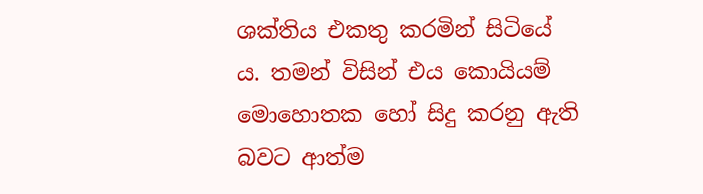ශක්තිය එකතු කරමින් සිටියේ ය. තමන් විසින් එය කොයියම් මොහොතක හෝ සිදු කරනු ඇති බවට ආත්ම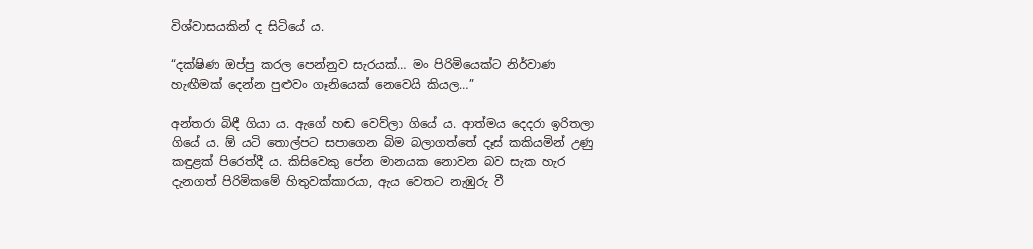විශ්වාසයකින් ද සිටියේ ය.

“දක්ෂිණ ඔප්පු කරල පෙන්නුව සැරයක්… මං පිරිමියෙක්ට නිර්වාණ හැඟීමක් දෙන්න පුළුවං ගෑනියෙක් නෙවෙයි කියල…”

අන්තරා බිඳී ගියා ය. ඇගේ හඬ වෙව්ලා ගියේ ය. ආත්මය දෙදරා ඉරිතලා ගියේ ය. ඕ යටි තොල්පට සපාගෙන බිම බලාගත්තේ දෑස් කකියමින් උණු කඳුළක් පිරෙත්දී ය. කිසිවෙකු පේන මානයක නොවන බව සැක හැර දැනගත් පිරිමිකමේ හිතුවක්කාරයා, ඇය වෙතට නැඹුරු වී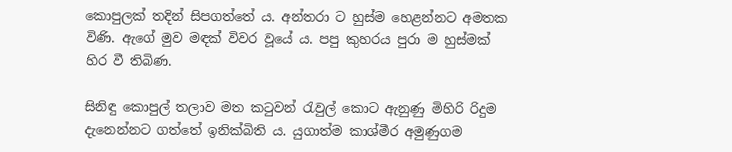කොපුලක් තදින් සිපගත්තේ ය. අන්තරා ට හුස්ම හෙළන්නට අමතක විණි. ඇගේ මුව මඳක් විවර වූයේ ය. පපු කුහරය පුරා ම හුස්මක් හිර වී තිබිණ.

සිනිඳු කොපුල් තලාව මත කටුවන් රැවුල් කොට ඇනුණු මිහිරි රිදුම දැනෙන්නට ගත්තේ ඉනික්බිති ය. යුගාත්ම කාශ්මීර අමුණුගම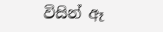විසින් ඈ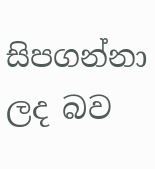සිපගන්නා ලද බව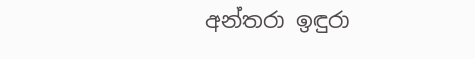අන්තරා ඉඳුරා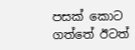පසක් කොට ගත්තේ ඊටත්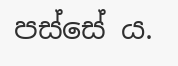පස්සේ ය.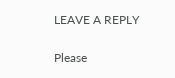LEAVE A REPLY

Please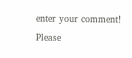enter your comment!
Please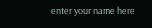enter your name here